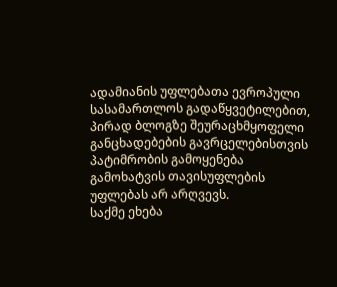ადამიანის უფლებათა ევროპული სასამართლოს გადაწყვეტილებით, პირად ბლოგზე შეურაცხმყოფელი განცხადებების გავრცელებისთვის პატიმრობის გამოყენება გამოხატვის თავისუფლების უფლებას არ არღვევს.
საქმე ეხება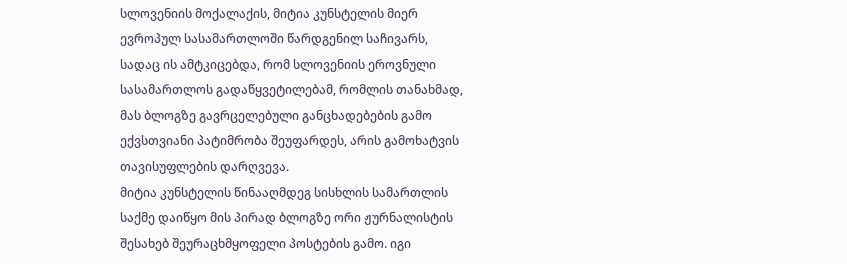სლოვენიის მოქალაქის, მიტია კუნსტელის მიერ ევროპულ სასამართლოში წარდგენილ საჩივარს, სადაც ის ამტკიცებდა, რომ სლოვენიის ეროვნული სასამართლოს გადაწყვეტილებამ, რომლის თანახმად, მას ბლოგზე გავრცელებული განცხადებების გამო ექვსთვიანი პატიმრობა შეუფარდეს, არის გამოხატვის თავისუფლების დარღვევა.
მიტია კუნსტელის წინააღმდეგ სისხლის სამართლის საქმე დაიწყო მის პირად ბლოგზე ორი ჟურნალისტის შესახებ შეურაცხმყოფელი პოსტების გამო. იგი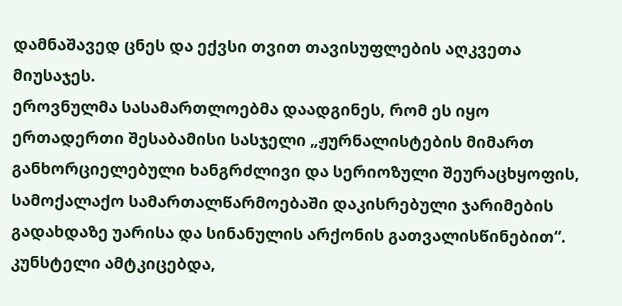დამნაშავედ ცნეს და ექვსი თვით თავისუფლების აღკვეთა მიუსაჯეს.
ეროვნულმა სასამართლოებმა დაადგინეს, რომ ეს იყო ერთადერთი შესაბამისი სასჯელი „ჟურნალისტების მიმართ განხორციელებული ხანგრძლივი და სერიოზული შეურაცხყოფის, სამოქალაქო სამართალწარმოებაში დაკისრებული ჯარიმების გადახდაზე უარისა და სინანულის არქონის გათვალისწინებით“.
კუნსტელი ამტკიცებდა,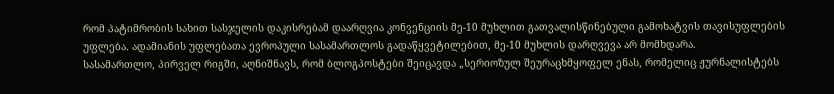რომ პატიმრობის სახით სასჯელის დაკისრებამ დაარღვია კონვენციის მე-10 მუხლით გათვალისწინებული გამოხატვის თავისუფლების უფლება. ადამიანის უფლებათა ევროპული სასამართლოს გადაწყვეტილებით, მე-10 მუხლის დარღვევა არ მომხდარა.
სასამართლო, პირველ რიგში, აღნიშნავს, რომ ბლოგპოსტები შეიცავდა „სერიოზულ შეურაცხმყოფელ ენას, რომელიც ჟურნალისტებს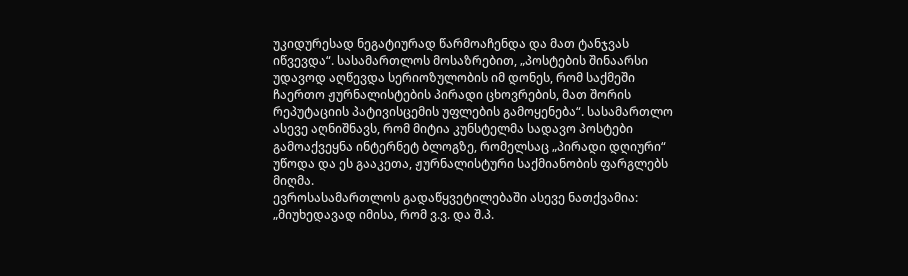უკიდურესად ნეგატიურად წარმოაჩენდა და მათ ტანჯვას იწვევდა“. სასამართლოს მოსაზრებით, „პოსტების შინაარსი უდავოდ აღწევდა სერიოზულობის იმ დონეს, რომ საქმეში ჩაერთო ჟურნალისტების პირადი ცხოვრების, მათ შორის რეპუტაციის პატივისცემის უფლების გამოყენება“. სასამართლო ასევე აღნიშნავს, რომ მიტია კუნსტელმა სადავო პოსტები გამოაქვეყნა ინტერნეტ ბლოგზე, რომელსაც „პირადი დღიური“ უწოდა და ეს გააკეთა, ჟურნალისტური საქმიანობის ფარგლებს მიღმა.
ევროსასამართლოს გადაწყვეტილებაში ასევე ნათქვამია: „მიუხედავად იმისა, რომ ვ.ვ. და შ.პ.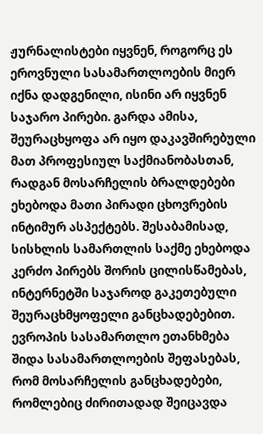ჟურნალისტები იყვნენ, როგორც ეს ეროვნული სასამართლოების მიერ იქნა დადგენილი, ისინი არ იყვნენ საჯარო პირები. გარდა ამისა, შეურაცხყოფა არ იყო დაკავშირებული მათ პროფესიულ საქმიანობასთან, რადგან მოსარჩელის ბრალდებები ეხებოდა მათი პირადი ცხოვრების ინტიმურ ასპექტებს. შესაბამისად, სისხლის სამართლის საქმე ეხებოდა კერძო პირებს შორის ცილისწამებას, ინტერნეტში საჯაროდ გაკეთებული შეურაცხმყოფელი განცხადებებით. ევროპის სასამართლო ეთანხმება შიდა სასამართლოების შეფასებას, რომ მოსარჩელის განცხადებები, რომლებიც ძირითადად შეიცავდა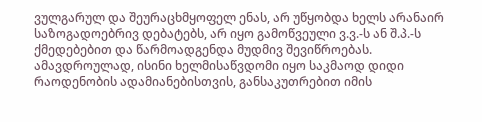ვულგარულ და შეურაცხმყოფელ ენას, არ უწყობდა ხელს არანაირ საზოგადოებრივ დებატებს, არ იყო გამოწვეული ვ.ვ.-ს ან შ.პ.-ს ქმედებებით და წარმოადგენდა მუდმივ შევიწროებას. ამავდროულად, ისინი ხელმისაწვდომი იყო საკმაოდ დიდი რაოდენობის ადამიანებისთვის, განსაკუთრებით იმის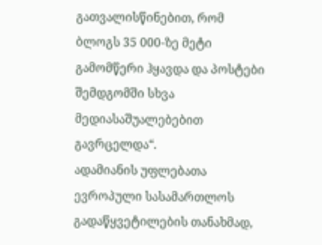გათვალისწინებით, რომ ბლოგს 35 000-ზე მეტი გამომწერი ჰყავდა და პოსტები შემდგომში სხვა მედიასაშუალებებით გავრცელდა“.
ადამიანის უფლებათა ევროპული სასამართლოს გადაწყვეტილების თანახმად,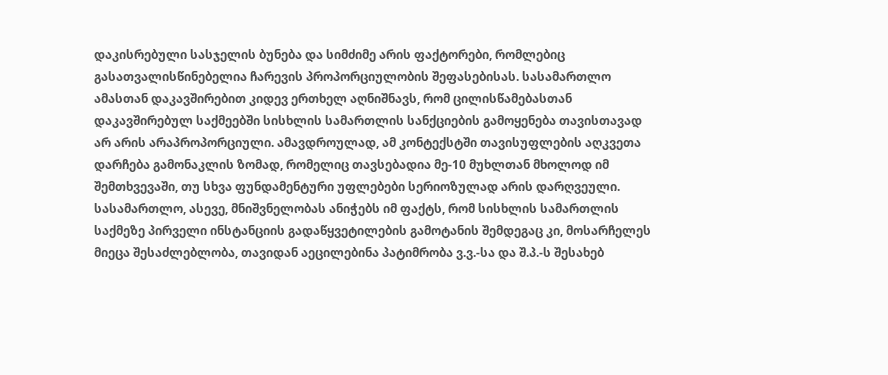დაკისრებული სასჯელის ბუნება და სიმძიმე არის ფაქტორები, რომლებიც გასათვალისწინებელია ჩარევის პროპორციულობის შეფასებისას. სასამართლო ამასთან დაკავშირებით კიდევ ერთხელ აღნიშნავს, რომ ცილისწამებასთან დაკავშირებულ საქმეებში სისხლის სამართლის სანქციების გამოყენება თავისთავად არ არის არაპროპორციული. ამავდროულად, ამ კონტექსტში თავისუფლების აღკვეთა დარჩება გამონაკლის ზომად, რომელიც თავსებადია მე-10 მუხლთან მხოლოდ იმ შემთხვევაში, თუ სხვა ფუნდამენტური უფლებები სერიოზულად არის დარღვეული. სასამართლო, ასევე, მნიშვნელობას ანიჭებს იმ ფაქტს, რომ სისხლის სამართლის საქმეზე პირველი ინსტანციის გადაწყვეტილების გამოტანის შემდეგაც კი, მოსარჩელეს მიეცა შესაძლებლობა, თავიდან აეცილებინა პატიმრობა ვ.ვ.-სა და შ.პ.-ს შესახებ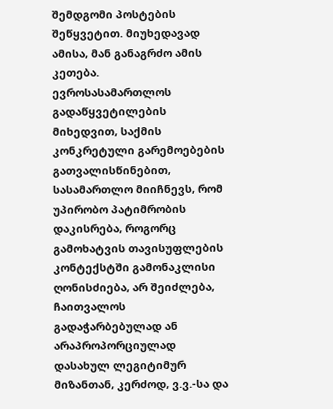შემდგომი პოსტების შეწყვეტით. მიუხედავად ამისა, მან განაგრძო ამის კეთება.
ევროსასამართლოს გადაწყვეტილების მიხედვით, საქმის კონკრეტული გარემოებების გათვალისწინებით, სასამართლო მიიჩნევს, რომ უპირობო პატიმრობის დაკისრება, როგორც გამოხატვის თავისუფლების კონტექსტში გამონაკლისი ღონისძიება, არ შეიძლება, ჩაითვალოს გადაჭარბებულად ან არაპროპორციულად დასახულ ლეგიტიმურ მიზანთან, კერძოდ, ვ.ვ.-სა და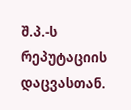შ.პ.-ს რეპუტაციის დაცვასთან.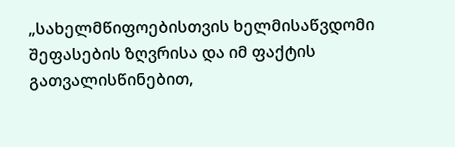„სახელმწიფოებისთვის ხელმისაწვდომი შეფასების ზღვრისა და იმ ფაქტის გათვალისწინებით,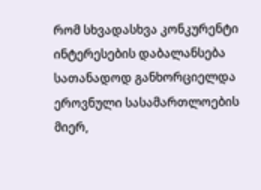რომ სხვადასხვა კონკურენტი ინტერესების დაბალანსება სათანადოდ განხორციელდა ეროვნული სასამართლოების მიერ,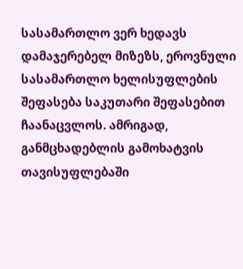სასამართლო ვერ ხედავს დამაჯერებელ მიზეზს, ეროვნული სასამართლო ხელისუფლების შეფასება საკუთარი შეფასებით ჩაანაცვლოს. ამრიგად, განმცხადებლის გამოხატვის თავისუფლებაში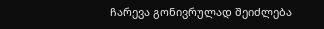ჩარევა გონივრულად შეიძლება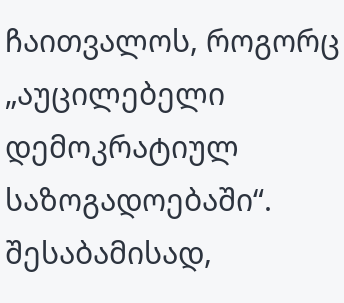ჩაითვალოს, როგორც „აუცილებელი დემოკრატიულ საზოგადოებაში“. შესაბამისად,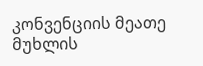კონვენციის მეათე მუხლის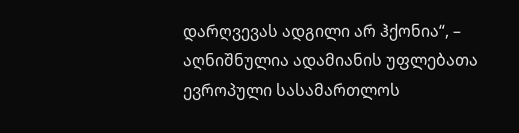დარღვევას ადგილი არ ჰქონია“, – აღნიშნულია ადამიანის უფლებათა ევროპული სასამართლოს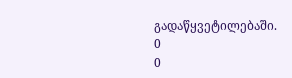გადაწყვეტილებაში.
0
0